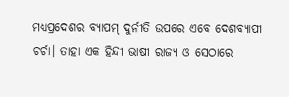ମଧ୍ୟପ୍ରଦେଶର ବ୍ୟାପମ୍ ଦୁର୍ନୀତି ଉପରେ ଏବେ ଦେଶବ୍ୟାପୀ
ଚର୍ଚା। ତାହା ଏକ ହିନ୍ଦୀ ଭାଷୀ ରାଜ୍ୟ ଓ ସେଠାରେ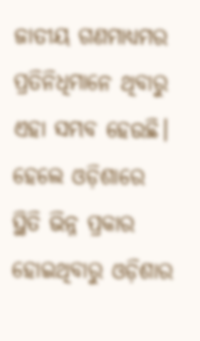ଜାତୀୟ ଗଣମାଧ୍ୟମର ପ୍ରତିନିଧିମାନେ ଥିବାରୁ ଏହା ସମ୍ଭବ ହେଉଛି। ହେଲେ ଓଡ଼ିଶାରେ ସ୍ଥିତି ଭିନ୍ନ ପ୍ରକାର ହୋଇଥିବାରୁ ଓଡ଼ିଶାର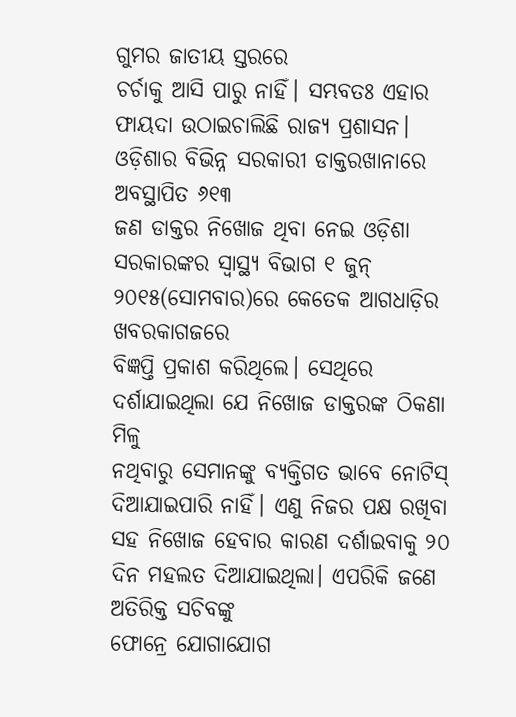ଗୁମର ଜାତୀୟ ସ୍ତରରେ
ଚର୍ଚାକୁ ଆସି ପାରୁ ନାହିଁ। ସମ୍ଭବତଃ ଏହାର ଫାୟଦା ଉଠାଇଚାଲିଛି ରାଜ୍ୟ ପ୍ରଶାସନ।
ଓଡ଼ିଶାର ବିଭିନ୍ନ ସରକାରୀ ଡାକ୍ତରଖାନାରେ ଅବସ୍ଥାପିତ ୬୧୩
ଜଣ ଡାକ୍ତର ନିଖୋଜ ଥିବା ନେଇ ଓଡ଼ିଶା ସରକାରଙ୍କର ସ୍ଵାସ୍ଥ୍ୟ ବିଭାଗ ୧ ଜୁନ୍ ୨୦୧୫(ସୋମବାର)ରେ କେତେକ ଆଗଧାଡ଼ିର ଖବରକାଗଜରେ
ବିଜ୍ଞପ୍ତି ପ୍ରକାଶ କରିଥିଲେ। ସେଥିରେ ଦର୍ଶାଯାଇଥିଲା ଯେ ନିଖୋଜ ଡାକ୍ତରଙ୍କ ଠିକଣା ମିଳୁ
ନଥିବାରୁ ସେମାନଙ୍କୁ ବ୍ୟକ୍ତିଗତ ଭାବେ ନୋଟିସ୍ ଦିଆଯାଇପାରି ନାହିଁ। ଏଣୁ ନିଜର ପକ୍ଷ ରଖିବା
ସହ ନିଖୋଜ ହେବାର କାରଣ ଦର୍ଶାଇବାକୁ ୨୦ ଦିନ ମହଲତ ଦିଆଯାଇଥିଲା। ଏପରିକି ଜଣେ ଅତିରିକ୍ତ ସଚିବଙ୍କୁ
ଫୋନ୍ରେ ଯୋଗାଯୋଗ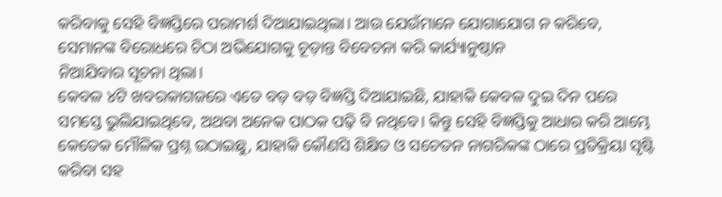କରିବାକୁ ସେହି ବିଜ୍ଞପ୍ତିରେ ପରାମର୍ଶ ଦିଆଯାଇଥିଲା। ଆଉ ଯେଉଁମାନେ ଯୋଗାଯୋଗ ନ କରିବେ, ସେମାନଙ୍କ ବିରୋଧରେ ଚିଠା ଅଭିଯୋଗକୁ ଚୂଡ଼ାନ୍ତ ବିବେଚନା କରି କାର୍ଯ୍ୟାନୁଷ୍ଠାନ
ନିଆଯିବାର ସୂଚନା ଥିଲା।
କେବଳ ୪ଟି ଖବରକାଗଜରେ ଏତେ ବଡ଼ ବଡ଼ ବିଜ୍ଞପ୍ତି ଦିଆଯାଇଛି, ଯାହାକି କେବଳ ଦୁଇ ଦିନ ପରେ ସମସ୍ତେ ଭୁଲିଯାଇଥିବେ, ଅଥବା ଅନେକ ପାଠକ ପଢ଼ି ବି ନଥିବେ। କିନ୍ତୁ ସେହି ବିଜ୍ଞପ୍ତିକୁ ଆଧାର କରି ଆମ୍ଭେ କେତେକ ମୌଳିକ ପ୍ରଶ୍ନ ଉଠାଇଛୁ, ଯାହାକି କୌଣସି ଶିକ୍ଷିତ ଓ ସଚେତନ ନାଗରିକଙ୍କ ଠାରେ ପ୍ରତିକ୍ରିୟା ସୃଷ୍ଟି କରିବା ସହ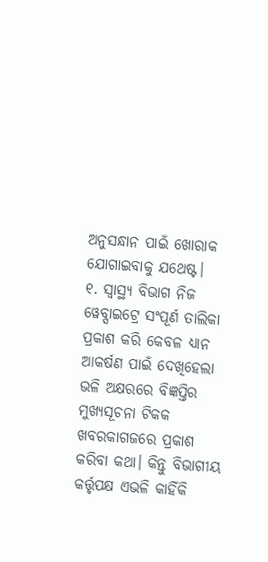ଅନୁସନ୍ଧାନ ପାଇଁ ଖୋରାକ ଯୋଗାଇବାକୁ ଯଥେଷ୍ଟ।
୧. ସ୍ଵାସ୍ଥ୍ୟ ବିଭାଗ ନିଜ ୱେବ୍ସାଇଟ୍ରେ ସଂପୂର୍ଣ ତାଲିକା ପ୍ରକାଶ କରି କେବଳ ଧ୍ୟାନ ଆକର୍ଷଣ ପାଇଁ ଦେଖିହେଲା ଭଳି ଅକ୍ଷରରେ ବିଜ୍ଞପ୍ତିର ମୁଖ୍ୟସୂଚନା ଟିକକ ଖବରକାଗଜରେ ପ୍ରକାଶ କରିବା କଥା। କିନ୍ତୁ ବିଭାଗୀୟ କର୍ତ୍ତୃପକ୍ଷ ଏଭଳି କାହିଁକି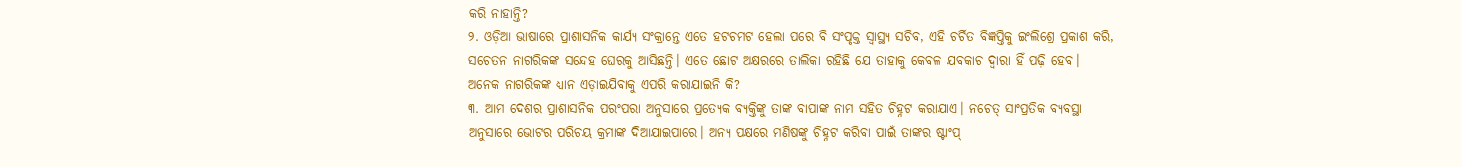କରି ନାହାନ୍ତି?
୨. ଓଡ଼ିଆ ଭାଷାରେ ପ୍ରାଶାସନିକ କାର୍ଯ୍ୟ ସଂକ୍ରାନ୍ତେ ଏତେ ହଟଚମଟ ହେଲା ପରେ ବି ସଂପୃକ୍ତ ସ୍ଵାସ୍ଥ୍ୟ ସଚିବ, ଏହି ଚର୍ଚିତ ବିଜ୍ଞପ୍ତିକୁ ଇଂଲିଶ୍ରେ ପ୍ରକାଶ କରି, ସଚେତନ ନାଗରିକଙ୍କ ସନ୍ଦେହ ଘେରକୁ ଆସିଛନ୍ତି। ଏତେ ଛୋଟ ଅକ୍ଷରରେ ତାଲିକା ରହିଛି ଯେ ତାହାକୁ କେବଳ ଯବକାଚ ଦ୍ଵାରା ହିଁ ପଢ଼ି ହେବ। ଅନେକ ନାଗରିକଙ୍କ ଧ୍ୟାନ ଏଡ଼ାଇଯିବାକୁ ଏପରି କରାଯାଇନି କି?
୩. ଆମ ଦେଶର ପ୍ରାଶାସନିକ ପରଂପରା ଅନୁସାରେ ପ୍ରତ୍ୟେକ ବ୍ୟକ୍ତିଙ୍କୁ ତାଙ୍କ ବାପାଙ୍କ ନାମ ସହିତ ଚିହ୍ନଟ କରାଯାଏ। ନଚେତ୍ ସାଂପ୍ରତିକ ବ୍ୟବସ୍ଥା ଅନୁସାରେ ଭୋଟର ପରିଚୟ କ୍ରମାଙ୍କ ଦିଆଯାଇପାରେ। ଅନ୍ୟ ପକ୍ଷରେ ମଣିଷଙ୍କୁ ଚିହ୍ନଟ କରିବା ପାଇଁ ତାଙ୍କର ଷ୍ଟାଂପ୍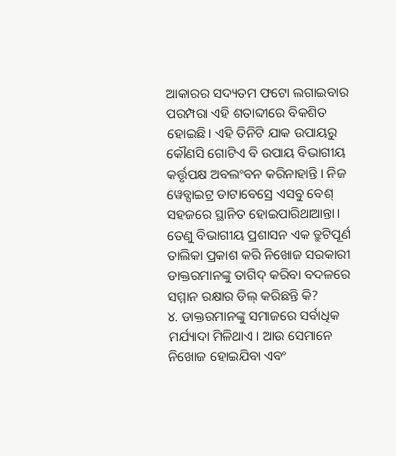ଆକାରର ସଦ୍ୟତମ ଫଟୋ ଲଗାଇବାର ପରମ୍ପରା ଏହି ଶତାବ୍ଦୀରେ ବିକଶିତ ହୋଇଛି। ଏହି ତିନିଟି ଯାକ ଉପାୟରୁ କୌଣସି ଗୋଟିଏ ବି ଉପାୟ ବିଭାଗୀୟ କର୍ତ୍ତୃପକ୍ଷ ଅବଲଂବନ କରିନାହାନ୍ତି। ନିଜ ୱେବ୍ସାଇଟ୍ର ଡାଟାବେସ୍ରେ ଏସବୁ ବେଶ୍ ସହଜରେ ସ୍ଥାନିତ ହୋଇପାରିଥାଆନ୍ତା। ତେଣୁ ବିଭାଗୀୟ ପ୍ରଶାସନ ଏକ ତ୍ରୁଟିପୂର୍ଣ ତାଲିକା ପ୍ରକାଶ କରି ନିଖୋଜ ସରକାରୀ ଡାକ୍ତରମାନଙ୍କୁ ତାଗିଦ୍ କରିବା ବଦଳରେ ସମ୍ମାନ ରକ୍ଷାର ଡିଲ୍ କରିଛନ୍ତି କି?
୪. ଡାକ୍ତରମାନଙ୍କୁ ସମାଜରେ ସର୍ବାଧିକ ମର୍ଯ୍ୟାଦା ମିଳିଥାଏ। ଆଉ ସେମାନେ ନିଖୋଜ ହୋଇଯିବା ଏବଂ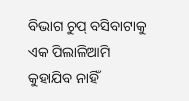ବିଭାଗ ଚୁପ୍ ବସିବାଟାକୁ ଏକ ପିଲାଳିଆମି କୁହାଯିବ ନାହିଁ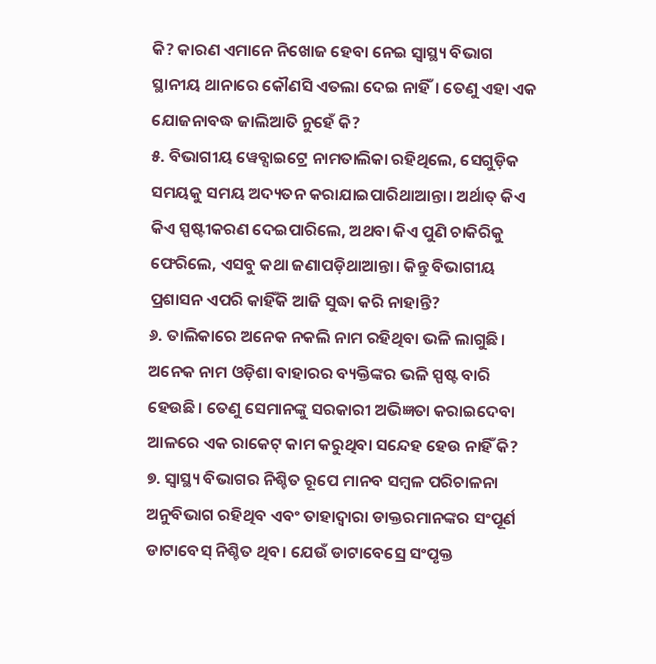କି? କାରଣ ଏମାନେ ନିଖୋଜ ହେବା ନେଇ ସ୍ଵାସ୍ଥ୍ୟ ବିଭାଗ ସ୍ଥାନୀୟ ଥାନାରେ କୌଣସି ଏତଲା ଦେଇ ନାହିଁ। ତେଣୁ ଏହା ଏକ ଯୋଜନାବଦ୍ଧ ଜାଲିଆତି ନୁହେଁ କି?
୫. ବିଭାଗୀୟ ୱେବ୍ସାଇଟ୍ରେ ନାମତାଲିକା ରହିଥିଲେ, ସେଗୁଡ଼ିକ ସମୟକୁ ସମୟ ଅଦ୍ୟତନ କରାଯାଇପାରିଥାଆନ୍ତା। ଅର୍ଥାତ୍ କିଏ କିଏ ସ୍ପଷ୍ଟୀକରଣ ଦେଇପାରିଲେ, ଅଥବା କିଏ ପୁଣି ଚାକିରିକୁ ଫେରିଲେ, ଏସବୁ କଥା ଜଣାପଡ଼ିଥାଆନ୍ତା। କିନ୍ତୁ ବିଭାଗୀୟ ପ୍ରଶାସନ ଏପରି କାହିଁକି ଆଜି ସୁଦ୍ଧା କରି ନାହାନ୍ତି?
୬. ତାଲିକାରେ ଅନେକ ନକଲି ନାମ ରହିଥିବା ଭଳି ଲାଗୁଛି। ଅନେକ ନାମ ଓଡ଼ିଶା ବାହାରର ବ୍ୟକ୍ତିଙ୍କର ଭଳି ସ୍ପଷ୍ଟ ବାରି ହେଉଛି। ତେଣୁ ସେମାନଙ୍କୁ ସରକାରୀ ଅଭିଜ୍ଞତା କରାଇଦେବା ଆଳରେ ଏକ ରାକେଟ୍ କାମ କରୁଥିବା ସନ୍ଦେହ ହେଉ ନାହିଁ କି?
୭. ସ୍ଵାସ୍ଥ୍ୟ ବିଭାଗର ନିଶ୍ଚିତ ରୂପେ ମାନବ ସମ୍ବଳ ପରିଚାଳନା ଅନୁବିଭାଗ ରହିଥିବ ଏବଂ ତାହାଦ୍ଵାରା ଡାକ୍ତରମାନଙ୍କର ସଂପୂର୍ଣ ଡାଟାବେସ୍ ନିଶ୍ଚିତ ଥିବ। ଯେଉଁ ଡାଟାବେସ୍ରେ ସଂପୃକ୍ତ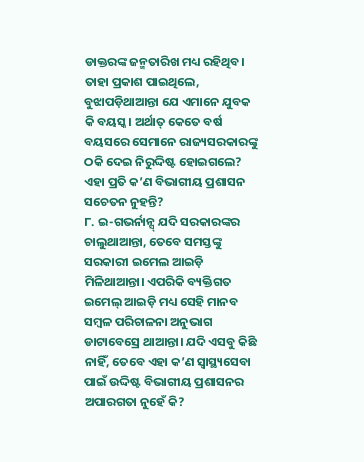ଡାକ୍ତରଙ୍କ ଜନ୍ମତାରିଖ ମଧ୍ୟ ରହିଥିବ। ତାହା ପ୍ରକାଶ ପାଇଥିଲେ, ବୁଝାପଡ଼ିଥାଆନ୍ତା ଯେ ଏମାନେ ଯୁବକ କି ବୟସ୍କ। ଅର୍ଥାତ୍ କେତେ ବର୍ଷ ବୟସରେ ସେମାନେ ରାଜ୍ୟସରକାରଙ୍କୁ ଠକି ଦେଇ ନିରୁଦ୍ଦିଷ୍ଟ ହୋଇଗଲେ? ଏହା ପ୍ରତି କ’ଣ ବିଭାଗୀୟ ପ୍ରଶାସନ ସଚେତନ ନୁହନ୍ତି?
୮. ଇ-ଗଭର୍ନାନ୍ସ୍ ଯଦି ସରକାରଙ୍କର ଚାଲୁଥାଆନ୍ତା, ତେବେ ସମସ୍ତଙ୍କୁ ସରକାରୀ ଇମେଲ ଆଇଡ଼ି ମିଳିଥାଆନ୍ତା। ଏପରିକି ବ୍ୟକ୍ତିଗତ ଇମେଲ୍ ଆଇଡ଼ି ମଧ୍ୟ ସେହି ମାନବ ସମ୍ବଳ ପରିଚାଳନା ଅନୁଭାଗ ଡାଟାବେସ୍ରେ ଥାଆନ୍ତା। ଯଦି ଏସବୁ କିଛି ନାହିଁ, ତେବେ ଏହା କ’ଣ ସ୍ଵାସ୍ଥ୍ୟସେବା ପାଇଁ ଉଦ୍ଦିଷ୍ଟ ବିଭାଗୀୟ ପ୍ରଶାସନର ଅପାରଗତା ନୁହେଁ କି?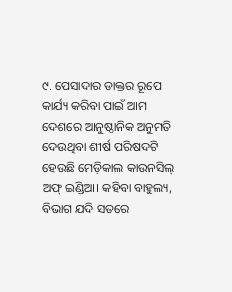୯. ପେସାଦାର ଡାକ୍ତର ରୂପେ କାର୍ଯ୍ୟ କରିବା ପାଇଁ ଆମ ଦେଶରେ ଆନୁଷ୍ଠାନିକ ଅନୁମତି ଦେଉଥିବା ଶୀର୍ଷ ପରିଷଦଟି ହେଉଛି ମେଡ଼ିକାଲ କାଉନସିଲ୍ ଅଫ୍ ଇଣ୍ଡିଆ। କହିବା ବାହୁଲ୍ୟ, ବିଭାଗ ଯଦି ସତରେ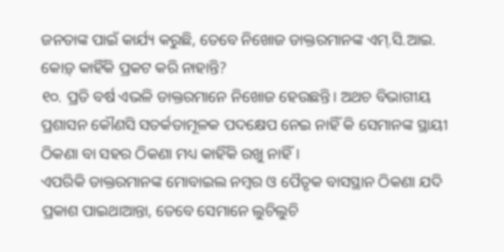ଜନତାଙ୍କ ପାଇଁ କାର୍ଯ୍ୟ କରୁଛି, ତେବେ ନିଖୋଜ ଡାକ୍ତରମାନଙ୍କ ଏମ୍.ସି.ଆଇ. କୋଡ଼୍ କାହିଁକି ପ୍ରକଟ କରି ନାହାନ୍ତି?
୧୦. ପ୍ରତି ବର୍ଷ ଏଭଳି ଡାକ୍ତରମାନେ ନିଖୋଜ ହେଉଛନ୍ତି। ଅଥଚ ବିଭାଗୀୟ ପ୍ରଶାସନ କୌଣସି ସତର୍କତାମୂଳକ ପଦକ୍ଷେପ ନେଇ ନାହିଁ କି ସେମାନଙ୍କ ସ୍ଥାୟୀ ଠିକଣା ବା ସହର ଠିକଣା ମଧ୍ୟ କାହିଁକି ରଖୁ ନାହିଁ।
ଏପରିକି ଡାକ୍ତରମାନଙ୍କ ମୋବାଇଲ ନମ୍ବର ଓ ପୈତୃକ ବାସସ୍ଥାନ ଠିକଣା ଯଦି ପ୍ରକାଶ ପାଇଥାଆନ୍ତା, ତେବେ ସେମାନେ ଲୁଚିଲୁଚି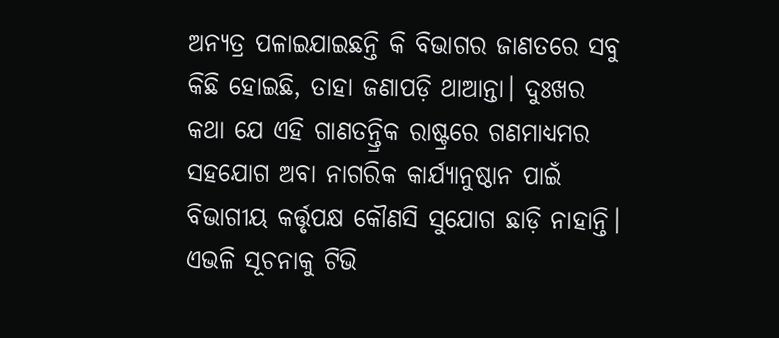ଅନ୍ୟତ୍ର ପଳାଇଯାଇଛନ୍ତି କି ବିଭାଗର ଜାଣତରେ ସବୁ କିଛି ହୋଇଛି, ତାହା ଜଣାପଡ଼ି ଥାଆନ୍ତା। ଦୁଃଖର କଥା ଯେ ଏହି ଗାଣତନ୍ତ୍ରିକ ରାଷ୍ଟ୍ରରେ ଗଣମାଧ୍ୟମର ସହଯୋଗ ଅବା ନାଗରିକ କାର୍ଯ୍ୟାନୁଷ୍ଠାନ ପାଇଁ ବିଭାଗୀୟ କର୍ତ୍ତୃପକ୍ଷ କୌଣସି ସୁଯୋଗ ଛାଡ଼ି ନାହାନ୍ତି।
ଏଭଳି ସୂଚନାକୁ ଟିଭି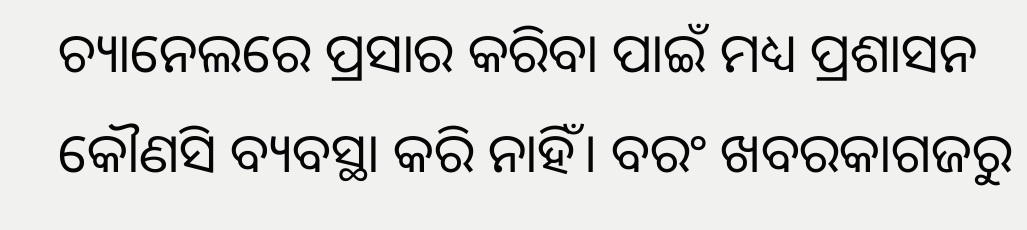ଚ୍ୟାନେଲରେ ପ୍ରସାର କରିବା ପାଇଁ ମଧ୍ୟ ପ୍ରଶାସନ କୌଣସି ବ୍ୟବସ୍ଥା କରି ନାହିଁ। ବରଂ ଖବରକାଗଜରୁ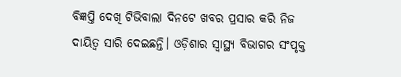ବିଜ୍ଞପ୍ତି ଦେଖି ଟିଭିବାଲା ଦିନଟେ ଖବର ପ୍ରସାର କରି ନିଜ ଦାୟିତ୍ଵ ସାରି ଦେଇଛନ୍ତି। ଓଡ଼ିଶାର ସ୍ଵାସ୍ଥ୍ୟ ବିଭାଗର ସଂପୃକ୍ତ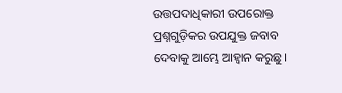ଉତ୍ତପଦାଧିକାରୀ ଉପରୋକ୍ତ ପ୍ରଶ୍ନଗୁଡ଼ିକର ଉପଯୁକ୍ତ ଜବାବ ଦେବାକୁ ଆମ୍ଭେ ଆହ୍ଵାନ କରୁଛୁ।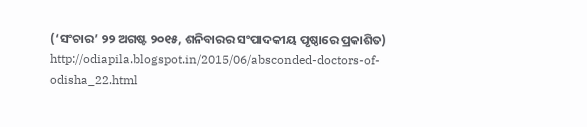(‘ସଂଚାର’ ୨୨ ଅଗଷ୍ଟ ୨୦୧୫, ଶନିବାରର ସଂପାଦକୀୟ ପୃଷ୍ଠାରେ ପ୍ରକାଶିତ)
http://odiapila.blogspot.in/2015/06/absconded-doctors-of-odisha_22.html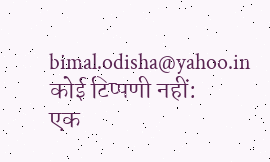bimal.odisha@yahoo.in
कोई टिप्पणी नहीं:
एक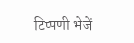टिप्पणी भेजें